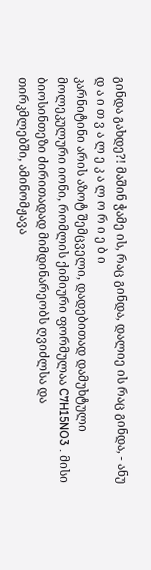გინდა გახდე?! მაშინ ჭამე ის, რაც გინდა, დალიე ის რაც გინდა, - ანუ
დ ა ი თ ვ ა ლ ე კ ა ლ ო რ ი ე ბ ი
კარნიტინი არის აზოტ შემცველი, დადებითად დამუხტული მოლეკულური იონი, რომლის ქიმიური ფორმულაა C7H15NO3 . მისი ბიოსინთეზი ძირითადად მიმდინარეობს ღვიძლსა და თირკმლებში, ამინომჟავა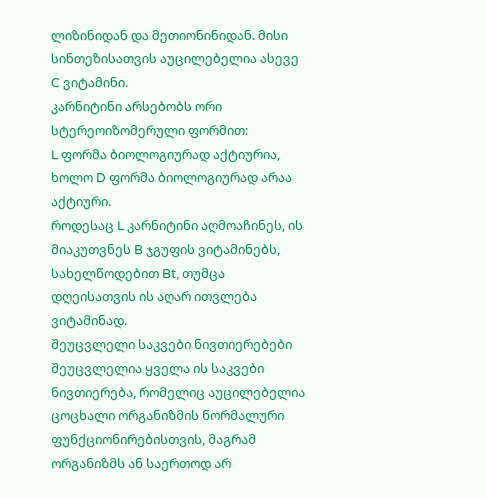ლიზინიდან და მეთიონინიდან. მისი სინთეზისათვის აუცილებელია ასევე C ვიტამინი.
კარნიტინი არსებობს ორი სტერეოიზომერული ფორმით:
L ფორმა ბიოლოგიურად აქტიურია, ხოლო D ფორმა ბიოლოგიურად არაა აქტიური.
როდესაც L კარნიტინი აღმოაჩინეს, ის მიაკუთვნეს B ჯგუფის ვიტამინებს, სახელწოდებით Bt, თუმცა დღეისათვის ის აღარ ითვლება ვიტამინად.
შეუცვლელი საკვები ნივთიერებები
შეუცვლელია ყველა ის საკვები ნივთიერება, რომელიც აუცილებელია ცოცხალი ორგანიზმის ნორმალური ფუნქციონირებისთვის, მაგრამ ორგანიზმს ან საერთოდ არ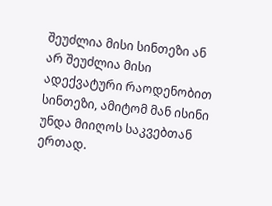შეუძლია მისი სინთეზი ან არ შეუძლია მისი ადექვატური რაოდენობით სინთეზი, ამიტომ მან ისინი უნდა მიიღოს საკვებთან ერთად.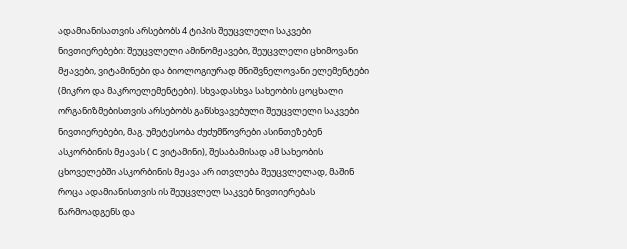ადამიანისათვის არსებობს 4 ტიპის შეუცვლელი საკვები ნივთიერებები: შეუცვლელი ამინომჟავები, შეუცვლელი ცხიმოვანი მჟავები, ვიტამინები და ბიოლოგიურად მნიშვნელოვანი ელემენტები (მიკრო და მაკროელემენტები). სხვადასხვა სახეობის ცოცხალი ორგანიზმებისთვის არსებობს განსხვავებული შეუცვლელი საკვები ნივთიერებები, მაგ. უმეტესობა ძუძუმწოვრები ასინთეზებენ ასკორბინის მჟავას ( C ვიტამინი), შესაბამისად ამ სახეობის ცხოველებში ასკორბინის მჟავა არ ითვლება შეუცვლელად, მაშინ როცა ადამიანისთვის ის შეუცვლელ საკვებ ნივთიერებას წარმოადგენს და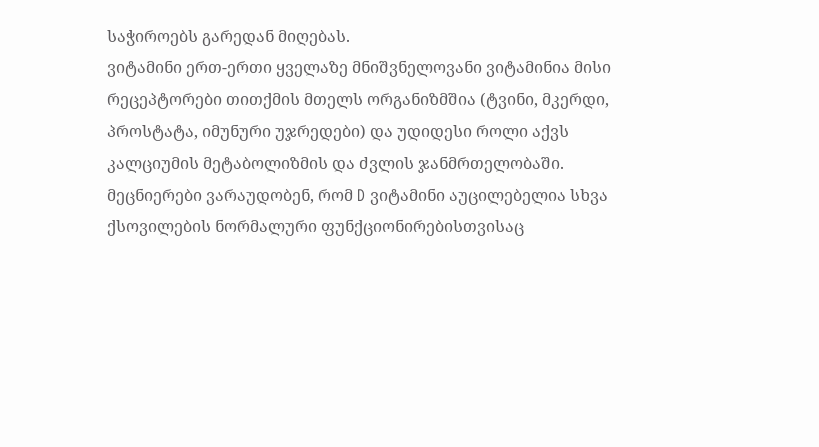საჭიროებს გარედან მიღებას.
ვიტამინი ერთ-ერთი ყველაზე მნიშვნელოვანი ვიტამინია მისი რეცეპტორები თითქმის მთელს ორგანიზმშია (ტვინი, მკერდი, პროსტატა, იმუნური უჯრედები) და უდიდესი როლი აქვს კალციუმის მეტაბოლიზმის და ძვლის ჯანმრთელობაში. მეცნიერები ვარაუდობენ, რომ D ვიტამინი აუცილებელია სხვა ქსოვილების ნორმალური ფუნქციონირებისთვისაც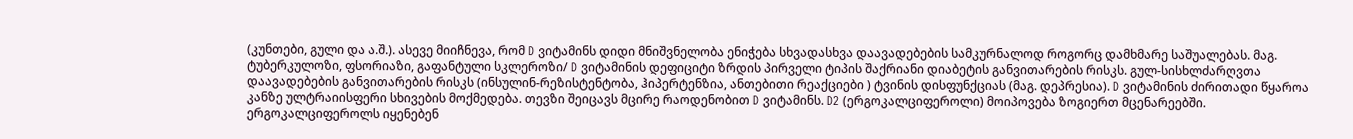(კუნთები, გული და ა.შ.). ასევე მიიჩნევა, რომ D ვიტამინს დიდი მნიშვნელობა ენიჭება სხვადასხვა დაავადებების სამკურნალოდ როგორც დამხმარე საშუალებას. მაგ. ტუბერკულოზი, ფსორიაზი, გაფანტული სკლეროზი/ D ვიტამინის დეფიციტი ზრდის პირველი ტიპის შაქრიანი დიაბეტის განვითარების რისკს. გულ-სისხლძარღვთა დაავადებების განვითარების რისკს (ინსულინ-რეზისტენტობა, ჰიპერტენზია, ანთებითი რეაქციები ) ტვინის დისფუნქციას (მაგ. დეპრესია). D ვიტამინის ძირითადი წყაროა კანზე ულტრაიისფერი სხივების მოქმედება. თევზი შეიცავს მცირე რაოდენობით D ვიტამინს. D2 (ერგოკალციფეროლი) მოიპოვება ზოგიერთ მცენარეებში. ერგოკალციფეროლს იყენებენ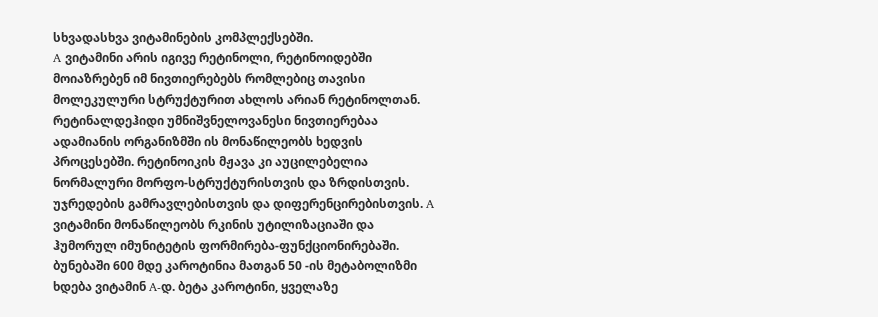სხვადასხვა ვიტამინების კომპლექსებში.
A ვიტამინი არის იგივე რეტინოლი, რეტინოიდებში მოიაზრებენ იმ ნივთიერებებს რომლებიც თავისი მოლეკულური სტრუქტურით ახლოს არიან რეტინოლთან. რეტინალდეჰიდი უმნიშვნელოვანესი ნივთიერებაა ადამიანის ორგანიზმში ის მონაწილეობს ხედვის პროცესებში. რეტინოიკის მჟავა კი აუცილებელია ნორმალური მორფო-სტრუქტურისთვის და ზრდისთვის. უჯრედების გამრავლებისთვის და დიფერენცირებისთვის. A ვიტამინი მონაწილეობს რკინის უტილიზაციაში და ჰუმორულ იმუნიტეტის ფორმირება-ფუნქციონირებაში.
ბუნებაში 600 მდე კაროტინია მათგან 50 -ის მეტაბოლიზმი ხდება ვიტამინ A-დ. ბეტა კაროტინი, ყველაზე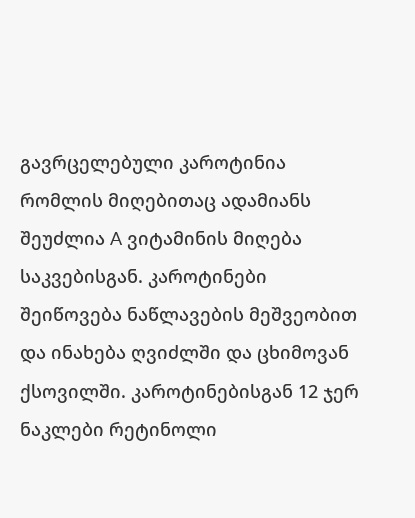გავრცელებული კაროტინია რომლის მიღებითაც ადამიანს შეუძლია A ვიტამინის მიღება საკვებისგან. კაროტინები შეიწოვება ნაწლავების მეშვეობით და ინახება ღვიძლში და ცხიმოვან ქსოვილში. კაროტინებისგან 12 ჯერ ნაკლები რეტინოლი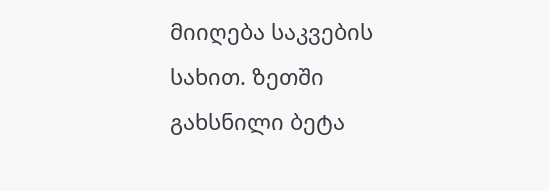მიიღება საკვების სახით. ზეთში გახსნილი ბეტა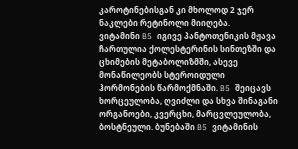კაროტინებისგან კი მხოლოდ 2 ჯერ ნაკლები რეტინოლი მიიღება.
ვიტამინი B5 იგივე პანტოთენიკის მჟავა ჩართულია ქოლესტერინის სინთეზში და ცხიმების მეტაბოლიზმში, ასევე მონაწილეობს სტეროიდული ჰორმონების წარმოქმნაში. B5 შეიცავს ხორცეულობა, ღვიძლი და სხვა შინაგანი ორგანოები, კვერცხი, მარცვლეულობა, ბოსტნეული. ბუნებაში B5 ვიტამინის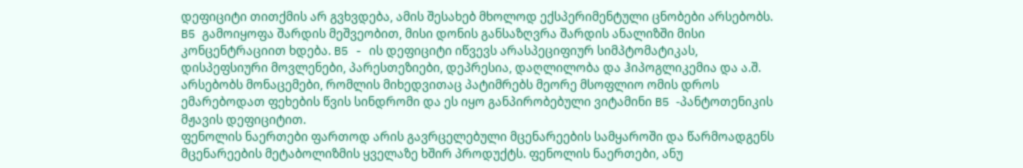დეფიციტი თითქმის არ გვხვდება, ამის შესახებ მხოლოდ ექსპერიმენტული ცნობები არსებობს. B5 გამოიყოფა შარდის მეშვეობით, მისი დონის განსაზღვრა შარდის ანალიზში მისი კონცენტრაციით ხდება. B5 - ის დეფიციტი იწვევს არასპეციფიურ სიმპტომატიკას, დისპეფსიური მოვლენები, პარესთეზიები, დეპრესია, დაღლილობა და ჰიპოგლიკემია და ა.შ. არსებობს მონაცემები, რომლის მიხედვითაც პატიმრებს მეორე მსოფლიო ომის დროს ემარებოდათ ფეხების წვის სინდრომი და ეს იყო განპირობებული ვიტამინი B5 -პანტოთენიკის მჟავის დეფიციტით.
ფენოლის ნაერთები ფართოდ არის გავრცელებული მცენარეების სამყაროში და წარმოადგენს მცენარეების მეტაბოლიზმის ყველაზე ხშირ პროდუქტს. ფენოლის ნაერთები, ანუ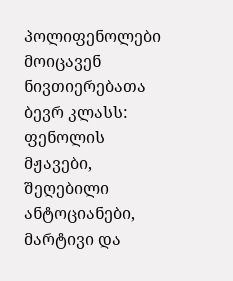პოლიფენოლები მოიცავენ ნივთიერებათა ბევრ კლასს: ფენოლის მჟავები, შეღებილი ანტოციანები, მარტივი და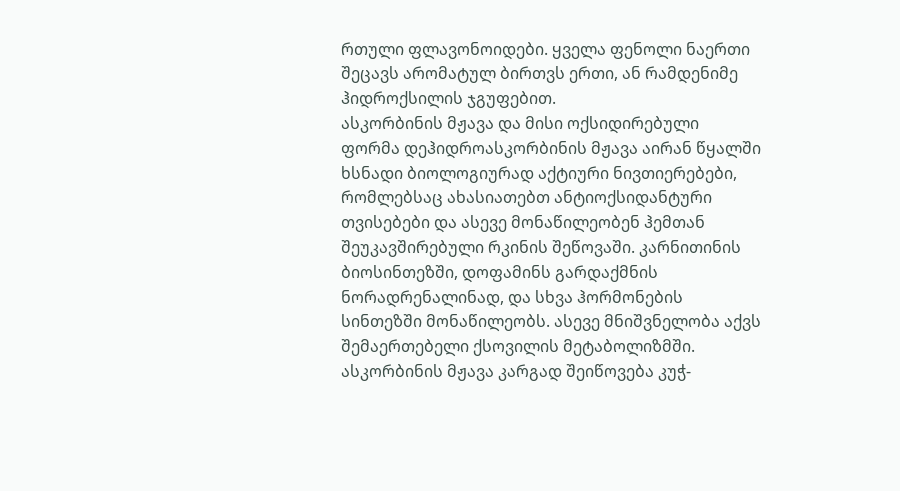რთული ფლავონოიდები. ყველა ფენოლი ნაერთი შეცავს არომატულ ბირთვს ერთი, ან რამდენიმე ჰიდროქსილის ჯგუფებით.
ასკორბინის მჟავა და მისი ოქსიდირებული ფორმა დეჰიდროასკორბინის მჟავა აირან წყალში ხსნადი ბიოლოგიურად აქტიური ნივთიერებები, რომლებსაც ახასიათებთ ანტიოქსიდანტური თვისებები და ასევე მონაწილეობენ ჰემთან შეუკავშირებული რკინის შეწოვაში. კარნითინის ბიოსინთეზში, დოფამინს გარდაქმნის ნორადრენალინად, და სხვა ჰორმონების სინთეზში მონაწილეობს. ასევე მნიშვნელობა აქვს შემაერთებელი ქსოვილის მეტაბოლიზმში.
ასკორბინის მჟავა კარგად შეიწოვება კუჭ-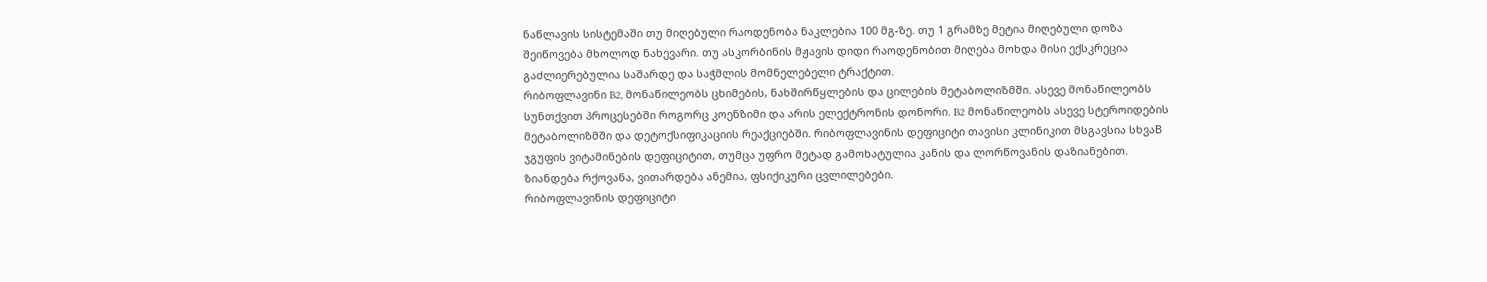ნაწლავის სისტემაში თუ მიღებული რაოდენობა ნაკლებია 100 მგ-ზე. თუ 1 გრამზე მეტია მიღებული დოზა შეიწოვება მხოლოდ ნახევარი. თუ ასკორბინის მჟავის დიდი რაოდენობით მიღება მოხდა მისი ექსკრეცია გაძლიერებულია საშარდე და საჭმლის მომნელებელი ტრაქტით.
რიბოფლავინი B2, მონაწილეობს ცხიმების, ნახშირწყლების და ცილების მეტაბოლიზმში. ასევე მონაწილეობს სუნთქვით პროცესებში როგორც კოენზიმი და არის ელექტრონის დონორი. B2 მონაწილეობს ასევე სტეროიდების მეტაბოლიზმში და დეტოქსიფიკაციის რეაქციებში. რიბოფლავინის დეფიციტი თავისი კლინიკით მსგავსია სხვაB ჯგუფის ვიტამინების დეფიციტით, თუმცა უფრო მეტად გამოხატულია კანის და ლორწოვანის დაზიანებით. ზიანდება რქოვანა, ვითარდება ანემია, ფსიქიკური ცვლილებები.
რიბოფლავინის დეფიციტი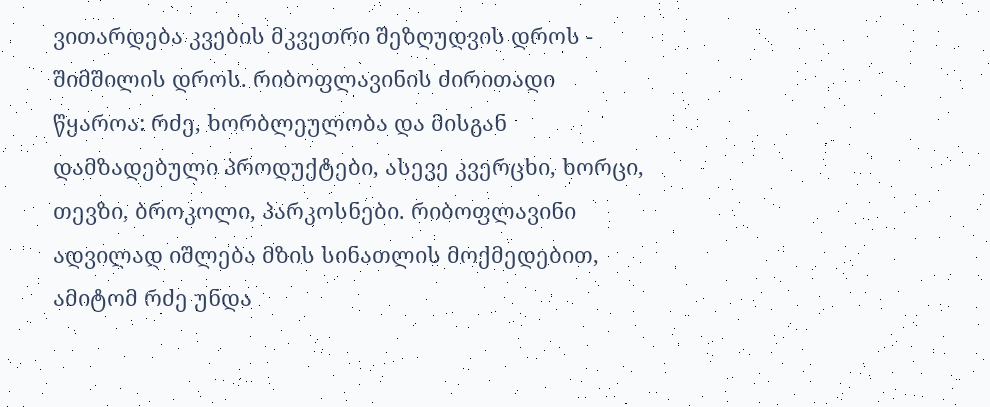ვითარდება კვების მკვეთრი შეზღუდვის დროს - შიმშილის დროს. რიბოფლავინის ძირითადი წყაროა: რძე, ხორბლეულობა და მისგან დამზადებული პროდუქტები, ასევე კვერცხი, ხორცი, თევზი, ბროკოლი, პარკოსნები. რიბოფლავინი ადვილად იშლება მზის სინათლის მოქმედებით, ამიტომ რძე უნდა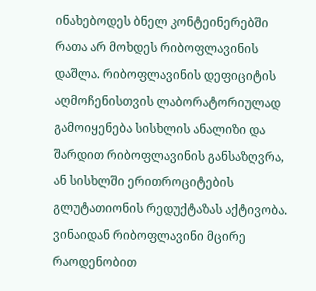ინახებოდეს ბნელ კონტეინერებში რათა არ მოხდეს რიბოფლავინის დაშლა. რიბოფლავინის დეფიციტის აღმოჩენისთვის ლაბორატორიულად გამოიყენება სისხლის ანალიზი და შარდით რიბოფლავინის განსაზღვრა, ან სისხლში ერითროციტების გლუტათიონის რედუქტაზას აქტივობა. ვინაიდან რიბოფლავინი მცირე რაოდენობით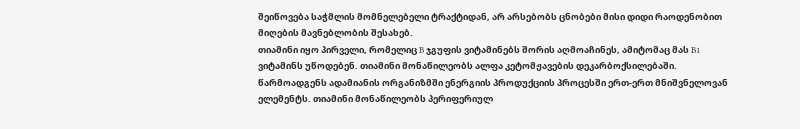შეიწოვება საჭმლის მომნელებელი ტრაქტიდან, არ არსებობს ცნობები მისი დიდი რაოდენობით მიღების მავნებლობის შესახებ.
თიამინი იყო პირველი, რომელიც B ჯგუფის ვიტამინებს შორის აღმოაჩინეს, ამიტომაც მას B1 ვიტამინს უწოდებენ. თიამინი მონაწილეობს ალფა კეტომჟავების დეკარბოქსილებაში. წარმოადგენს ადამიანის ორგანიზმში ენერგიის პროდუქციის პროცესში ერთ-ერთ მნიშვნელოვან ელემენტს. თიამინი მონაწილეობს პერიფერიულ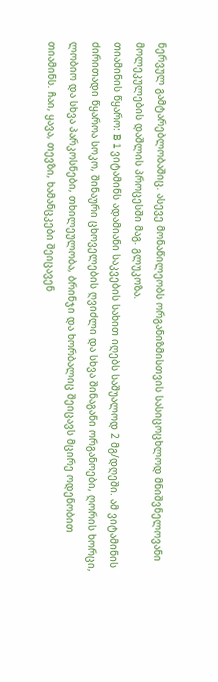ნერვულ გამტარებლობაშიც. ასევე მონაწილეობს ორგანიზმისთვის სასიცოცხლოდ მნიშვნელოვანი მოლეკულების დაშლის პროცესში მაგ. გლუკოზა.
თიამინის წყარო: B 1 ვიტამინს ადამიანი საკვების სახით იღებს საშუალოდ 2 მგ/დღეში. ამ ვიტამინის ძირითადი წყაროა სოკო, შინაური ცხოველების ღვიძლი და სხვა შინაგანი ორგანოები, ღორის ხორცი, ლობიო და სხვა პარკოსნები, თხილეულობა, ბრინჯი და ხორბალიც შეიცავს მცირე ოდენობით თიამინს. ჩაი, ყავა, თევზი, ხამანცკები შეიცავენ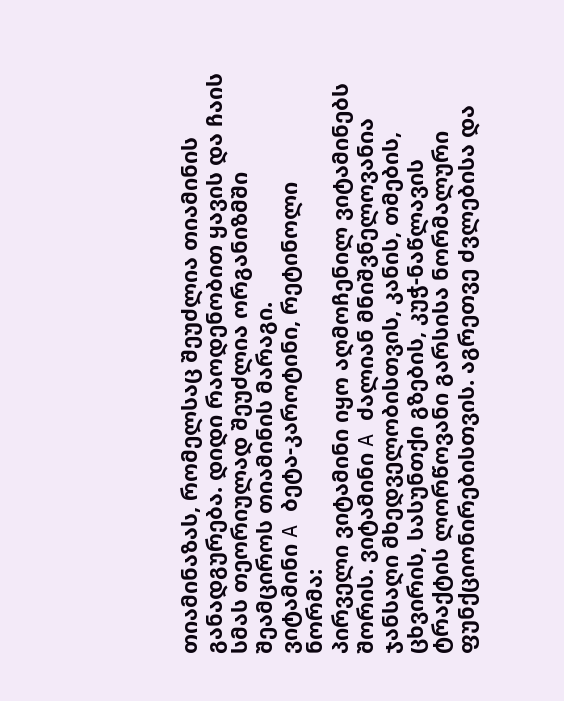თიამინაზას, რომელსაც შეუძლია თიამინის განადგურება. დიდი რაოდენობით ყავის და ჩაის სმას თეორიულად შეუძლია ორგანიზმში შეამციროს თიამინის მარაგი.
ვიტამინი A ბეტა-კაროტინი, რეტინოლი
ნორმა:
პირველი ვიტამინი იყო აღმოჩენილ ვიტამინებს შორის. ვიტამინი A ძალიან მნიშვნელოვანია ჯანსაღი მხედველობისთვის, კანის, თმების, ცხვირის, სასუნთქი გზების, კუჭ-ნაწლავის ტრაქტის ლორწოვანი გარსისა ნორმალური ფუნქციონირებისთვის. აგრეთვე ძვლებისა და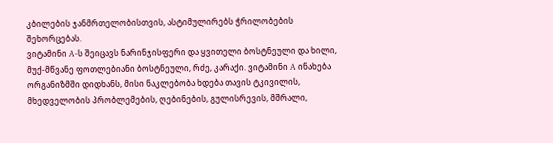კბილების ჯანმრთელობისთვის, ასტიმულირებს ჭრილობების შეხორცებას.
ვიტამინი A-ს შეიცავს ნარინჯისფერი და ყვითელი ბოსტნეული და ხილი, მუქ-მწვანე ფოთლებიანი ბოსტნეული, რძე, კარაქი. ვიტამინი A ინახება ორგანიზმში დიდხანს, მისი ნაკლებობა ხდება თავის ტკივილის, მხედველობის პრობლემების, ღებინების, გულისრევის, მშრალი,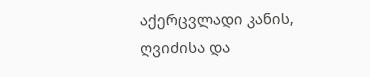აქერცვლადი კანის, ღვიძისა და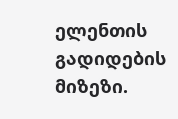ელენთის გადიდების მიზეზი.